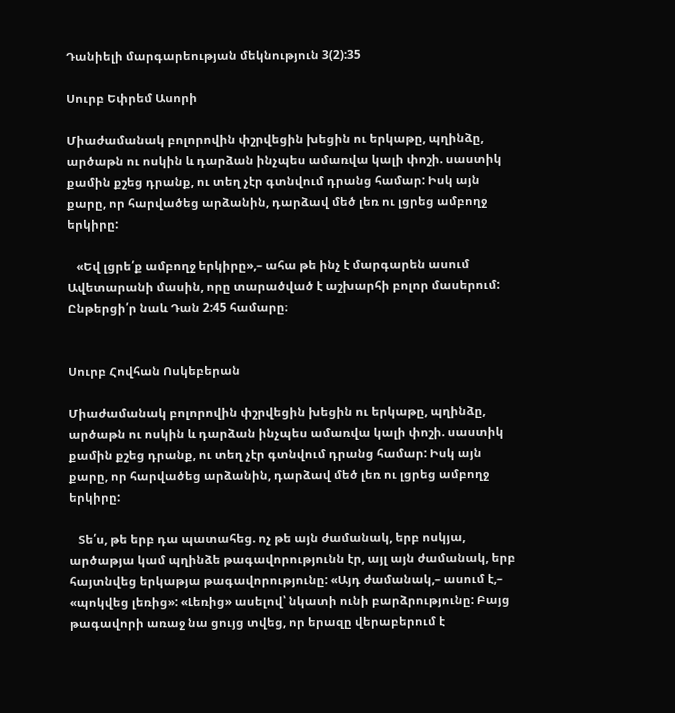Դանիելի մարգարեության մեկնություն 3(2):35

Սուրբ Եփրեմ Ասորի

Միաժամանակ բոլորովին փշրվեցին խեցին ու երկաթը, պղինձը, արծաթն ու ոսկին և դարձան ինչպես ամառվա կալի փոշի. սաստիկ քամին քշեց դրանք, ու տեղ չէր գտնվում դրանց համար: Իսկ այն քարը, որ հարվածեց արձանին, դարձավ մեծ լեռ ու լցրեց ամբողջ երկիրը:

   «Եվ լցրե՛ք ամբողջ երկիրը»,– ահա թե ինչ է մարգարեն ասում Ավետարանի մասին, որը տարածված է աշխարհի բոլոր մասերում: Ընթերցի՛ր նաև Դան 2:45 համարը։


Սուրբ Հովհան Ոսկեբերան

Միաժամանակ բոլորովին փշրվեցին խեցին ու երկաթը, պղինձը, արծաթն ու ոսկին և դարձան ինչպես ամառվա կալի փոշի. սաստիկ քամին քշեց դրանք, ու տեղ չէր գտնվում դրանց համար: Իսկ այն քարը, որ հարվածեց արձանին, դարձավ մեծ լեռ ու լցրեց ամբողջ երկիրը:

   Տե՛ս, թե երբ դա պատահեց. ոչ թե այն ժամանակ, երբ ոսկյա, արծաթյա կամ պղինձե թագավորությունն էր, այլ այն ժամանակ, երբ հայտնվեց երկաթյա թագավորությունը: «Այդ ժամանակ,– ասում է,– «պոկվեց լեռից»: «Լեռից» ասելով՝ նկատի ունի բարձրությունը: Բայց թագավորի առաջ նա ցույց տվեց, որ երազը վերաբերում է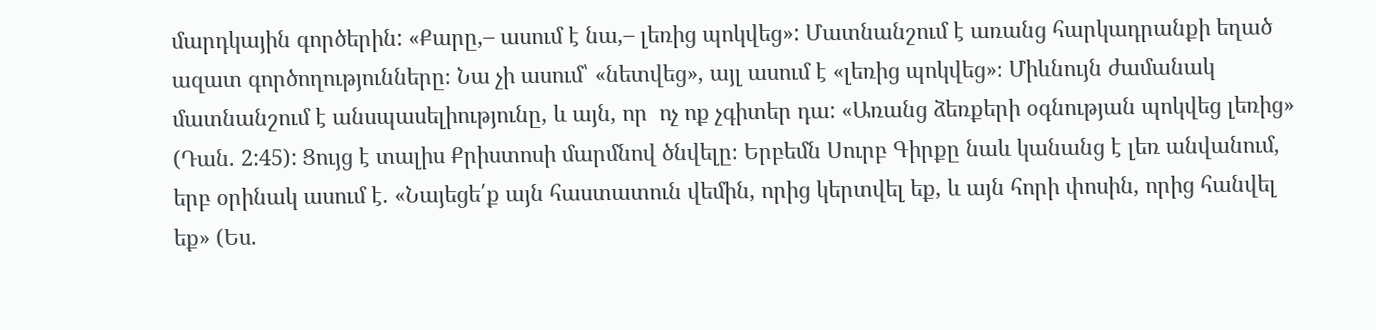մարդկային գործերին: «Քարը,– ասում է նա,– լեռից պոկվեց»: Մատնանշում է առանց հարկադրանքի եղած ազատ գործողությունները։ Նա չի ասում՝ «նետվեց», այլ ասում է «լեռից պոկվեց»։ Միևնույն ժամանակ մատնանշում է անսպասելիությունը, և այն, որ  ոչ ոք չգիտեր դա: «Առանց ձեռքերի օգնության պոկվեց լեռից» (Դան. 2:45): Ցույց է տալիս Քրիստոսի մարմնով ծնվելը։ Երբեմն Սուրբ Գիրքը նաև կանանց է լեռ անվանում, երբ օրինակ ասում է. «Նայեցե՛ք այն հաստատուն վեմին, որից կերտվել եք, և այն հորի փոսին, որից հանվել եք» (Ես.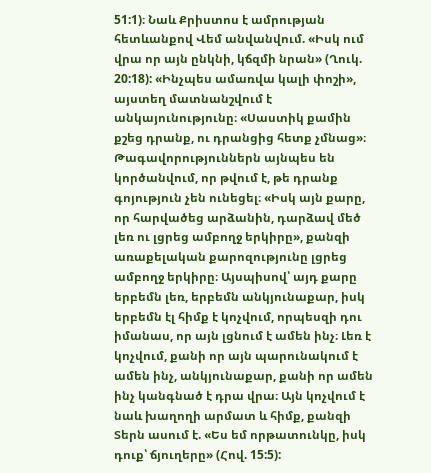51:1)։ Նաև Քրիստոս է ամրության հետևանքով Վեմ անվանվում. «Իսկ ում վրա որ այն ընկնի, կճզմի նրան» (Ղուկ. 20:18): «Ինչպես ամառվա կալի փոշի»,  այստեղ մատնանշվում է անկայունությունը։ «Սաստիկ քամին քշեց դրանք, ու դրանցից հետք չմնաց»։ Թագավորություններն այնպես են կործանվում, որ թվում է, թե դրանք գոյություն չեն ունեցել։ «Իսկ այն քարը, որ հարվածեց արձանին, դարձավ մեծ լեռ ու լցրեց ամբողջ երկիրը», քանզի առաքելական քարոզությունը լցրեց ամբողջ երկիրը։ Այսպիսով՝ այդ քարը երբեմն լեռ, երբեմն անկյունաքար, իսկ երբեմն էլ հիմք է կոչվում, որպեսզի դու իմանաս, որ այն լցնում է ամեն ինչ։ Լեռ է կոչվում, քանի որ այն պարունակում է ամեն ինչ, անկյունաքար, քանի որ ամեն ինչ կանգնած է դրա վրա։ Այն կոչվում է նաև խաղողի արմատ և հիմք, քանզի Տերն ասում է. «Ես եմ որթատունկը, իսկ դուք՝ ճյուղերը» (Հով. 15:5):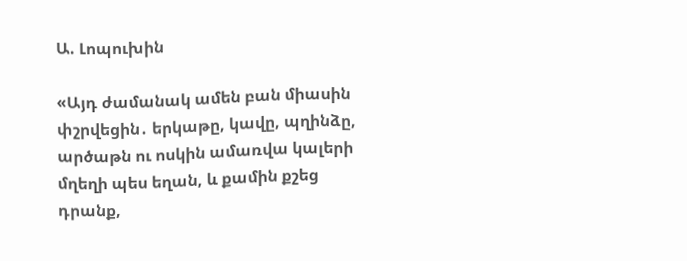Ա. Լոպուխին

«Այդ ժամանակ ամեն բան միասին փշրվեցին․ երկաթը, կավը, պղինձը, արծաթն ու ոսկին ամառվա կալերի մղեղի պես եղան, և քամին քշեց դրանք,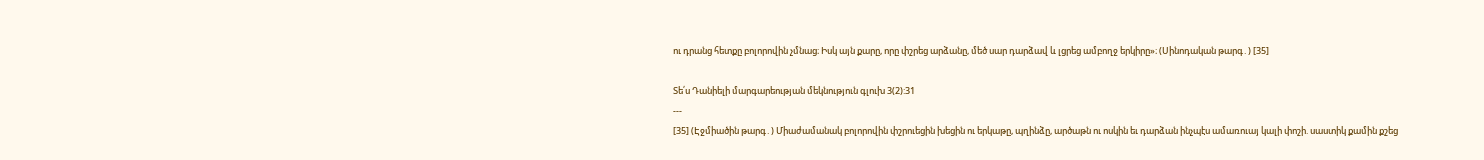ու դրանց հետքը բոլորովին չմնաց։ Իսկ այն քարը, որը փշրեց արձանը, մեծ սար դարձավ և լցրեց ամբողջ երկիրը»։ (Սինոդական թարգ․) [35]

Տե՛ս Դանիելի մարգարեության մեկնություն գլուխ 3(2):31
---
[35] (Էջմիածին թարգ․) Միաժամանակ բոլորովին փշրուեցին խեցին ու երկաթը, պղինձը, արծաթն ու ոսկին եւ դարձան ինչպէս ամառուայ կալի փոշի. սաստիկ քամին քշեց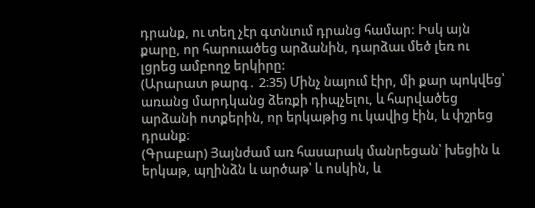դրանք, ու տեղ չէր գտնւում դրանց համար: Իսկ այն քարը, որ հարուածեց արձանին, դարձաւ մեծ լեռ ու լցրեց ամբողջ երկիրը:
(Արարատ թարգ․ 2։35) Մինչ նայում էիր, մի քար պոկվեց՝ առանց մարդկանց ձեռքի դիպչելու, և հարվածեց արձանի ոտքերին, որ երկաթից ու կավից էին, և փշրեց դրանք։
(Գրաբար) Յայնժամ առ հասարակ մանրեցան՝ խեցին և երկաթ, պղինձն և արծաթ՝ և ոսկին, և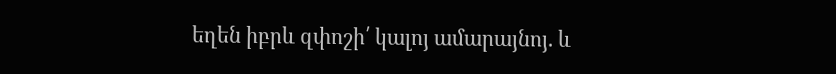եղեն իբրև զփոշի՛ կալոյ ամարայնոյ. և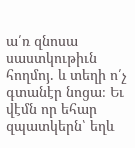ա՛ռ զնոսա սաստկութիւն հողմոյ. և տեղի ո՛չ գտանէր նոցա։ Եւ վէմն որ եհար զպատկերն՝ եղև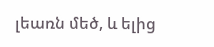լեառն մեծ, և ելից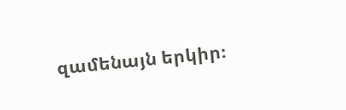զամենայն երկիր։